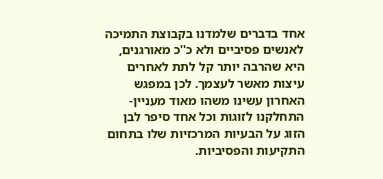אחד בדברים שלמדנו בקבוצת התמיכה לאנשים פסיביים ולא כ''כ מאורגנים, היא שהרבה יותר קל לתת לאחרים עיצות מאשר לעצמך. לכן במפגש האחרון עשינו משהו מאוד מעניין- התחלקנו לזוגות וכל אחד סיפר לבן הזוג על הבעיות המרכזיות שלו בתחום התקיעות והפסיביות.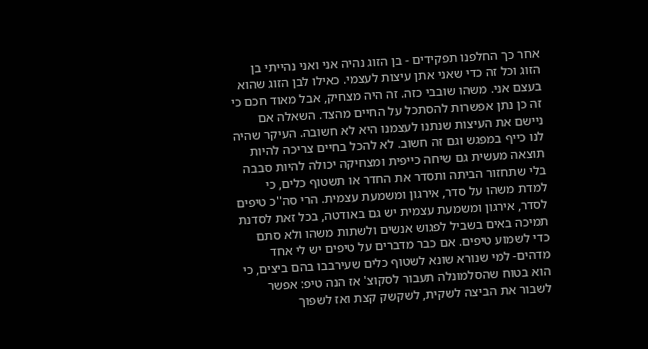אחר כך החלפנו תפקידים - בן הזוג נהיה אני ואני נהייתי בן הזוג וכל זה כדי שאני אתן עיצות לעצמי. כאילו לבן הזוג שהוא בעצם אני. משהו שובבי כזה. זה היה מצחיק, אבל מאוד חכם כי זה כן נתן אפשרות להסתכל על החיים מהצד. השאלה אם ניישם את העיצות שנתנו לעצמנו היא לא חשובה. העיקר שהיה לנו כייף במפגש וגם זה חשוב. לא להכל בחיים צריכה להיות תוצאה מעשית גם שיחה כייפית ומצחיקה יכולה להיות סבבה בלי שתחזור הביתה ותסדר את החדר או תשטוף כלים, כי למדת משהו על סדר, אירגון ומשמעת עצמית. הרי סה''כ טיפים לסדר, אירגון ומשמעת עצמית יש גם באודטה, בכל זאת לסדנת תמיכה באים בשביל לפגוש אנשים ולשתות משהו ולא סתם כדי לשמוע טיפים. אם כבר מדברים על טיפים יש לי אחד מדהים- למי שנורא שונא לשטוף כלים שעירבבו בהם ביצים, כי הוא בטוח שהסלמונלה תעבור לסקוצ' אז הנה טיפ: אפשר לשבור את הביצה לשקית, לשקשק קצת ואז לשפוך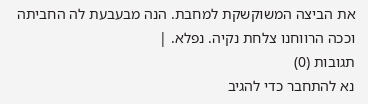את הביצה המשוקשקת למחבת. הנה מבעבעת לה החביתה וככה הרווחנו צלחת נקיה. נפלא. |
תגובות (0)
נא להתחבר כדי להגיב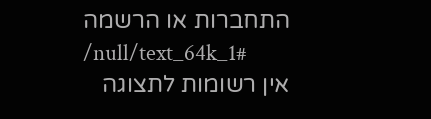התחברות או הרשמה
/null/text_64k_1#
אין רשומות לתצוגה